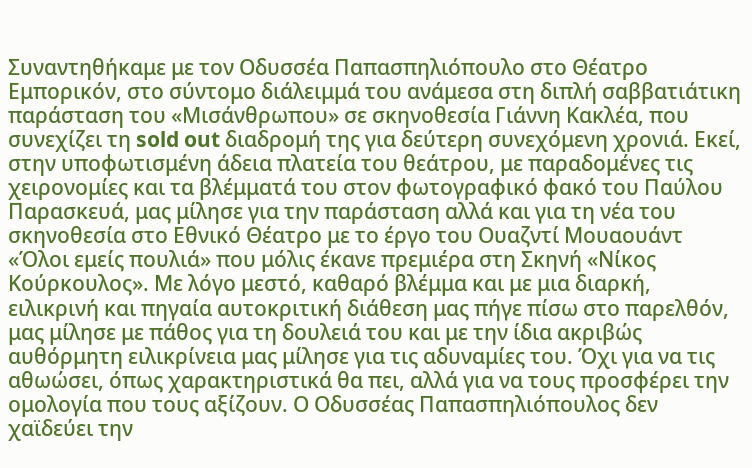Συναντηθήκαμε με τον Οδυσσέα Παπασπηλιόπουλο στο Θέατρο Εμπορικόν, στο σύντομο διάλειμμά του ανάμεσα στη διπλή σαββατιάτικη παράσταση του «Μισάνθρωπου» σε σκηνοθεσία Γιάννη Κακλέα, που συνεχίζει τη sold out διαδρομή της για δεύτερη συνεχόμενη χρονιά. Εκεί, στην υποφωτισμένη άδεια πλατεία του θεάτρου, με παραδομένες τις χειρονομίες και τα βλέμματά του στον φωτογραφικό φακό του Παύλου Παρασκευά, μας μίλησε για την παράσταση αλλά και για τη νέα του σκηνοθεσία στο Εθνικό Θέατρο με το έργο του Ουαζντί Mουαουάντ «Όλοι εμείς πουλιά» που μόλις έκανε πρεμιέρα στη Σκηνή «Νίκος Κούρκουλος». Με λόγο μεστό, καθαρό βλέμμα και με μια διαρκή, ειλικρινή και πηγαία αυτοκριτική διάθεση μας πήγε πίσω στο παρελθόν, μας μίλησε με πάθος για τη δουλειά του και με την ίδια ακριβώς αυθόρμητη ειλικρίνεια μας μίλησε για τις αδυναμίες του. Όχι για να τις αθωώσει, όπως χαρακτηριστικά θα πει, αλλά για να τους προσφέρει την ομολογία που τους αξίζουν. Ο Οδυσσέας Παπασπηλιόπουλος δεν χαϊδεύει την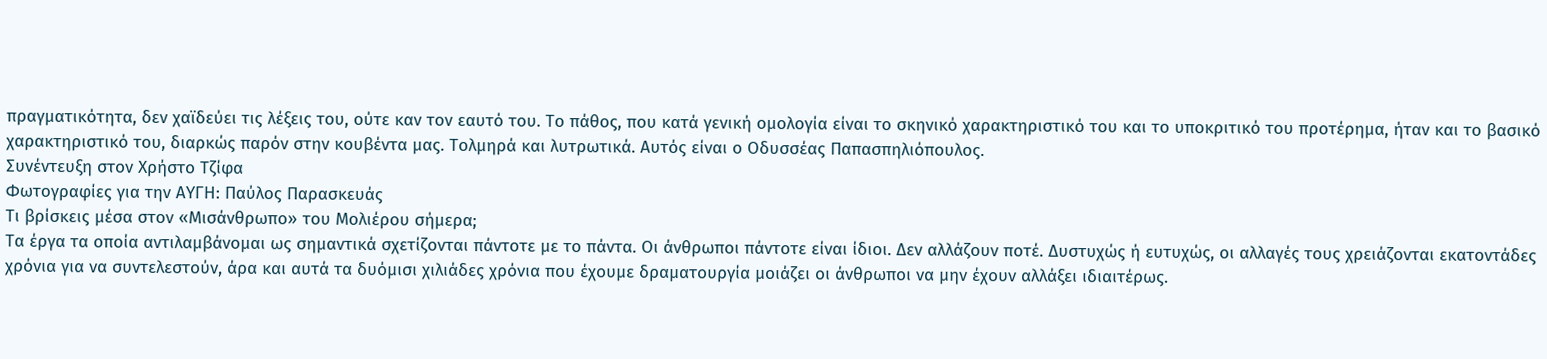πραγματικότητα, δεν χαϊδεύει τις λέξεις του, ούτε καν τον εαυτό του. Το πάθος, που κατά γενική ομολογία είναι το σκηνικό χαρακτηριστικό του και το υποκριτικό του προτέρημα, ήταν και το βασικό χαρακτηριστικό του, διαρκώς παρόν στην κουβέντα μας. Τολμηρά και λυτρωτικά. Αυτός είναι ο Οδυσσέας Παπασπηλιόπουλος.
Συνέντευξη στον Χρήστο Τζίφα
Φωτογραφίες για την ΑΥΓΗ: Παύλος Παρασκευάς
Τι βρίσκεις μέσα στον «Μισάνθρωπο» του Μολιέρου σήμερα;
Τα έργα τα οποία αντιλαμβάνομαι ως σημαντικά σχετίζονται πάντοτε με το πάντα. Οι άνθρωποι πάντοτε είναι ίδιοι. Δεν αλλάζουν ποτέ. Δυστυχώς ή ευτυχώς, οι αλλαγές τους χρειάζονται εκατοντάδες χρόνια για να συντελεστούν, άρα και αυτά τα δυόμισι χιλιάδες χρόνια που έχουμε δραματουργία μοιάζει οι άνθρωποι να μην έχουν αλλάξει ιδιαιτέρως.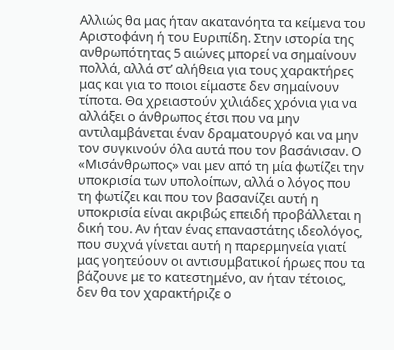Αλλιώς θα μας ήταν ακατανόητα τα κείμενα του Αριστοφάνη ή του Ευριπίδη. Στην ιστορία της ανθρωπότητας 5 αιώνες μπορεί να σημαίνουν πολλά, αλλά στ’ αλήθεια για τους χαρακτήρες μας και για το ποιοι είμαστε δεν σημαίνουν τίποτα. Θα χρειαστούν χιλιάδες χρόνια για να αλλάξει ο άνθρωπος έτσι που να μην αντιλαμβάνεται έναν δραματουργό και να μην τον συγκινούν όλα αυτά που τον βασάνισαν. Ο «Μισάνθρωπος» ναι μεν από τη μία φωτίζει την υποκρισία των υπολοίπων, αλλά ο λόγος που τη φωτίζει και που τον βασανίζει αυτή η υποκρισία είναι ακριβώς επειδή προβάλλεται η δική του. Αν ήταν ένας επαναστάτης ιδεολόγος, που συχνά γίνεται αυτή η παρερμηνεία γιατί μας γοητεύουν οι αντισυμβατικοί ήρωες που τα βάζουνε με το κατεστημένο, αν ήταν τέτοιος, δεν θα τον χαρακτήριζε ο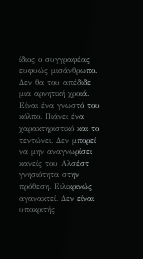ίδιος ο συγγραφέας ευφυώς μισάνθρωπο. Δεν θα του απέδιδε μια αρνητική χροιά. Είναι ένα γνωστό του κόλπο. Πιάνει ένα χαρακτηριστικό και το τεντώνει. Δεν μπορεί να μην αναγνωρίσει κανείς του Αλσέστ γνησιότητα στην πρόθεση. Ειλικρινώς αγανακτεί. Δεν είναι υποκριτής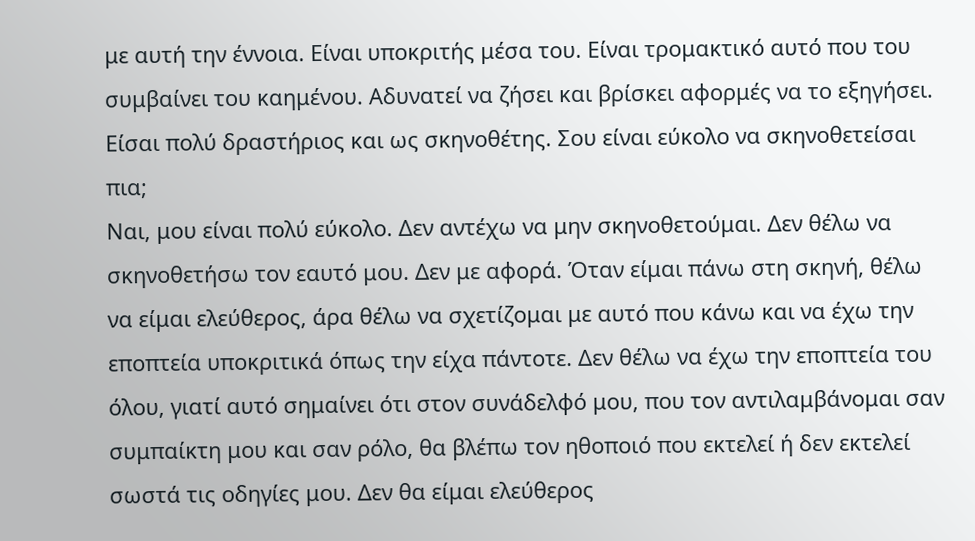με αυτή την έννοια. Είναι υποκριτής μέσα του. Είναι τρομακτικό αυτό που του συμβαίνει του καημένου. Αδυνατεί να ζήσει και βρίσκει αφορμές να το εξηγήσει.
Είσαι πολύ δραστήριος και ως σκηνοθέτης. Σου είναι εύκολο να σκηνοθετείσαι πια;
Ναι, μου είναι πολύ εύκολο. Δεν αντέχω να μην σκηνοθετούμαι. Δεν θέλω να σκηνοθετήσω τον εαυτό μου. Δεν με αφορά. Όταν είμαι πάνω στη σκηνή, θέλω να είμαι ελεύθερος, άρα θέλω να σχετίζομαι με αυτό που κάνω και να έχω την εποπτεία υποκριτικά όπως την είχα πάντοτε. Δεν θέλω να έχω την εποπτεία του όλου, γιατί αυτό σημαίνει ότι στον συνάδελφό μου, που τον αντιλαμβάνομαι σαν συμπαίκτη μου και σαν ρόλο, θα βλέπω τον ηθοποιό που εκτελεί ή δεν εκτελεί σωστά τις οδηγίες μου. Δεν θα είμαι ελεύθερος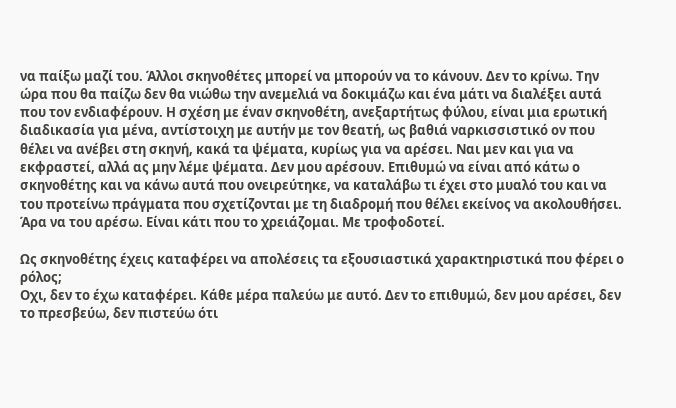να παίξω μαζί του. Άλλοι σκηνοθέτες μπορεί να μπορούν να το κάνουν. Δεν το κρίνω. Την ώρα που θα παίζω δεν θα νιώθω την ανεμελιά να δοκιμάζω και ένα μάτι να διαλέξει αυτά που τον ενδιαφέρουν. Η σχέση με έναν σκηνοθέτη, ανεξαρτήτως φύλου, είναι μια ερωτική διαδικασία για μένα, αντίστοιχη με αυτήν με τον θεατή, ως βαθιά ναρκισσιστικό ον που θέλει να ανέβει στη σκηνή, κακά τα ψέματα, κυρίως για να αρέσει. Ναι μεν και για να εκφραστεί, αλλά ας μην λέμε ψέματα. Δεν μου αρέσουν. Επιθυμώ να είναι από κάτω ο σκηνοθέτης και να κάνω αυτά που ονειρεύτηκε, να καταλάβω τι έχει στο μυαλό του και να του προτείνω πράγματα που σχετίζονται με τη διαδρομή που θέλει εκείνος να ακολουθήσει. Άρα να του αρέσω. Είναι κάτι που το χρειάζομαι. Με τροφοδοτεί.

Ως σκηνοθέτης έχεις καταφέρει να απολέσεις τα εξουσιαστικά χαρακτηριστικά που φέρει ο ρόλος;
Οχι, δεν το έχω καταφέρει. Κάθε μέρα παλεύω με αυτό. Δεν το επιθυμώ, δεν μου αρέσει, δεν το πρεσβεύω, δεν πιστεύω ότι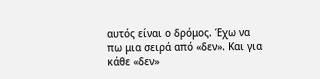αυτός είναι ο δρόμος. Έχω να πω μια σειρά από «δεν». Και για κάθε «δεν»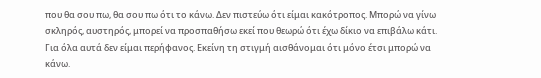που θα σου πω, θα σου πω ότι το κάνω. Δεν πιστεύω ότι είμαι κακότροπος. Μπορώ να γίνω σκληρός, αυστηρός, μπορεί να προσπαθήσω εκεί που θεωρώ ότι έχω δίκιο να επιβάλω κάτι. Για όλα αυτά δεν είμαι περήφανος. Εκείνη τη στιγμή αισθάνομαι ότι μόνο έτσι μπορώ να κάνω.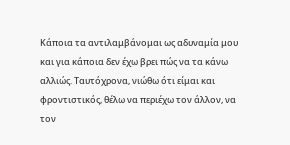Κάποια τα αντιλαμβάνομαι ως αδυναμία μου και για κάποια δεν έχω βρει πώς να τα κάνω αλλιώς. Ταυτόχρονα, νιώθω ότι είμαι και φροντιστικός, θέλω να περιέχω τον άλλον, να τον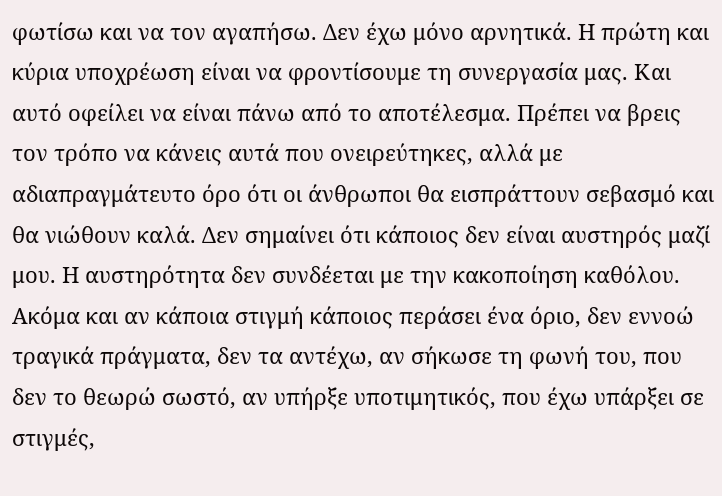φωτίσω και να τον αγαπήσω. Δεν έχω μόνο αρνητικά. Η πρώτη και κύρια υποχρέωση είναι να φροντίσουμε τη συνεργασία μας. Και αυτό οφείλει να είναι πάνω από το αποτέλεσμα. Πρέπει να βρεις τον τρόπο να κάνεις αυτά που ονειρεύτηκες, αλλά με αδιαπραγμάτευτο όρο ότι οι άνθρωποι θα εισπράττουν σεβασμό και θα νιώθουν καλά. Δεν σημαίνει ότι κάποιος δεν είναι αυστηρός μαζί μου. Η αυστηρότητα δεν συνδέεται με την κακοποίηση καθόλου. Ακόμα και αν κάποια στιγμή κάποιος περάσει ένα όριο, δεν εννοώ τραγικά πράγματα, δεν τα αντέχω, αν σήκωσε τη φωνή του, που δεν το θεωρώ σωστό, αν υπήρξε υποτιμητικός, που έχω υπάρξει σε στιγμές,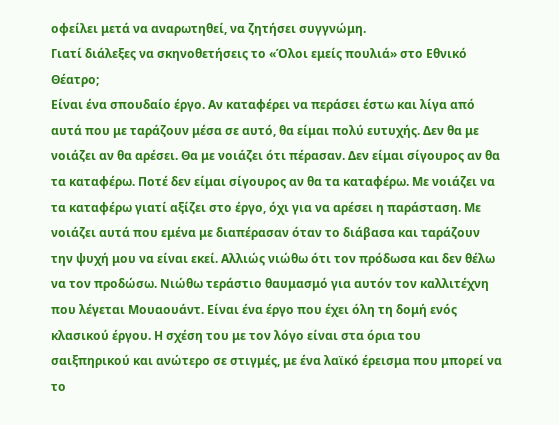οφείλει μετά να αναρωτηθεί, να ζητήσει συγγνώμη.
Γιατί διάλεξες να σκηνοθετήσεις το «Όλοι εμείς πουλιά» στο Εθνικό Θέατρο;
Είναι ένα σπουδαίο έργο. Αν καταφέρει να περάσει έστω και λίγα από αυτά που με ταράζουν μέσα σε αυτό, θα είμαι πολύ ευτυχής. Δεν θα με νοιάζει αν θα αρέσει. Θα με νοιάζει ότι πέρασαν. Δεν είμαι σίγουρος αν θα τα καταφέρω. Ποτέ δεν είμαι σίγουρος αν θα τα καταφέρω. Με νοιάζει να τα καταφέρω γιατί αξίζει στο έργο, όχι για να αρέσει η παράσταση. Με νοιάζει αυτά που εμένα με διαπέρασαν όταν το διάβασα και ταράζουν την ψυχή μου να είναι εκεί. Αλλιώς νιώθω ότι τον πρόδωσα και δεν θέλω να τον προδώσω. Νιώθω τεράστιο θαυμασμό για αυτόν τον καλλιτέχνη που λέγεται Mουαουάντ. Είναι ένα έργο που έχει όλη τη δομή ενός κλασικού έργου. Η σχέση του με τον λόγο είναι στα όρια του σαιξπηρικού και ανώτερο σε στιγμές, με ένα λαϊκό έρεισμα που μπορεί να το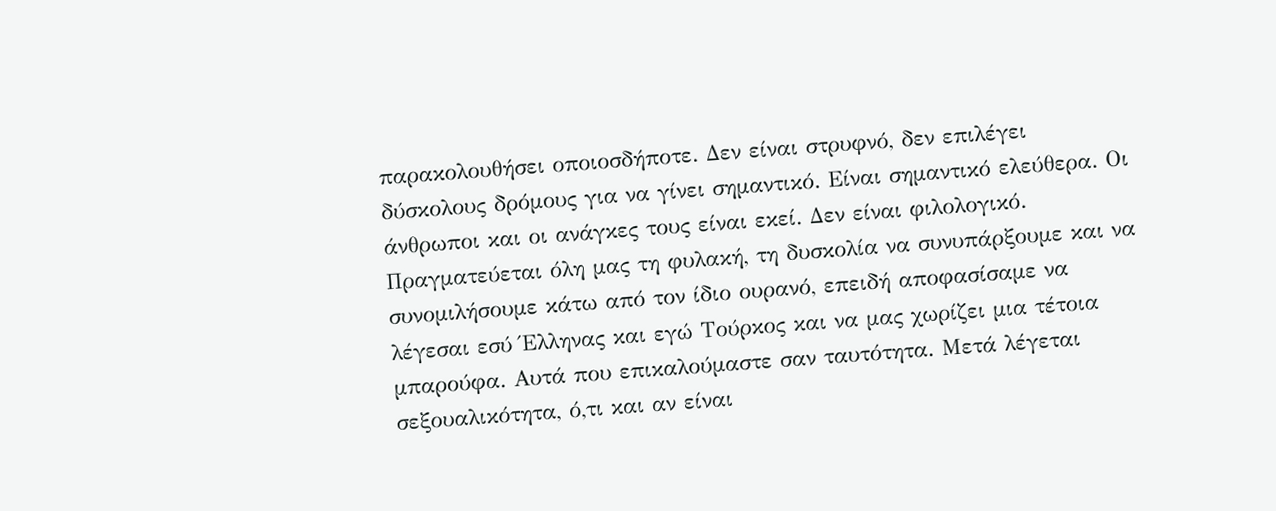παρακολουθήσει οποιοσδήποτε. Δεν είναι στρυφνό, δεν επιλέγει δύσκολους δρόμους για να γίνει σημαντικό. Είναι σημαντικό ελεύθερα. Οι άνθρωποι και οι ανάγκες τους είναι εκεί. Δεν είναι φιλολογικό. Πραγματεύεται όλη μας τη φυλακή, τη δυσκολία να συνυπάρξουμε και να συνομιλήσουμε κάτω από τον ίδιο ουρανό, επειδή αποφασίσαμε να λέγεσαι εσύ Έλληνας και εγώ Τούρκος και να μας χωρίζει μια τέτοια μπαρούφα. Αυτά που επικαλούμαστε σαν ταυτότητα. Μετά λέγεται σεξουαλικότητα, ό,τι και αν είναι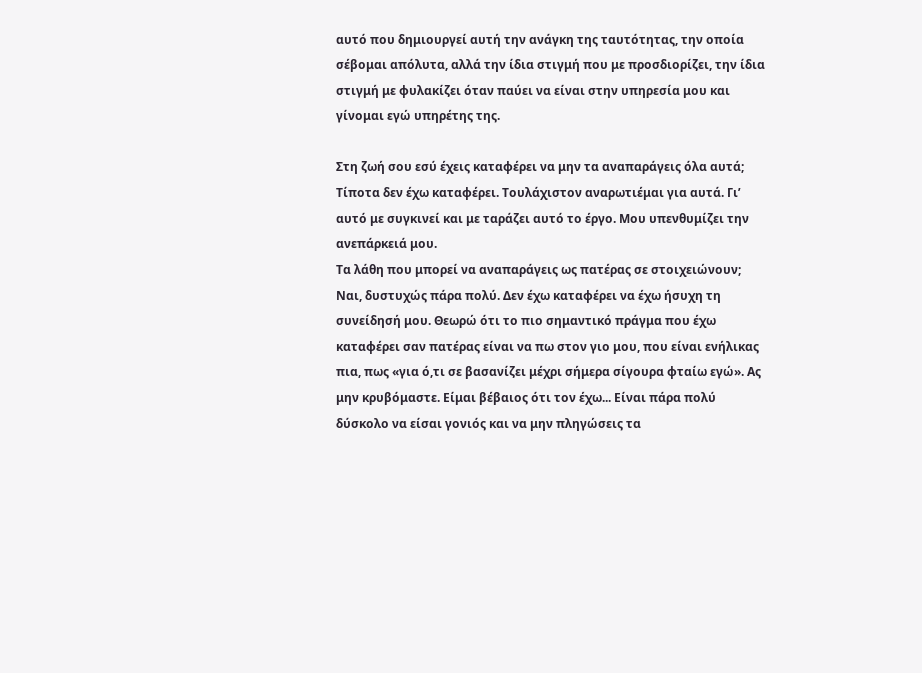αυτό που δημιουργεί αυτή την ανάγκη της ταυτότητας, την οποία σέβομαι απόλυτα, αλλά την ίδια στιγμή που με προσδιορίζει, την ίδια στιγμή με φυλακίζει όταν παύει να είναι στην υπηρεσία μου και γίνομαι εγώ υπηρέτης της.

Στη ζωή σου εσύ έχεις καταφέρει να μην τα αναπαράγεις όλα αυτά;
Τίποτα δεν έχω καταφέρει. Τουλάχιστον αναρωτιέμαι για αυτά. Γι’ αυτό με συγκινεί και με ταράζει αυτό το έργο. Μου υπενθυμίζει την ανεπάρκειά μου.
Τα λάθη που μπορεί να αναπαράγεις ως πατέρας σε στοιχειώνουν;
Ναι, δυστυχώς πάρα πολύ. Δεν έχω καταφέρει να έχω ήσυχη τη συνείδησή μου. Θεωρώ ότι το πιο σημαντικό πράγμα που έχω καταφέρει σαν πατέρας είναι να πω στον γιο μου, που είναι ενήλικας πια, πως «για ό,τι σε βασανίζει μέχρι σήμερα σίγουρα φταίω εγώ». Ας μην κρυβόμαστε. Είμαι βέβαιος ότι τον έχω... Είναι πάρα πολύ δύσκολο να είσαι γονιός και να μην πληγώσεις τα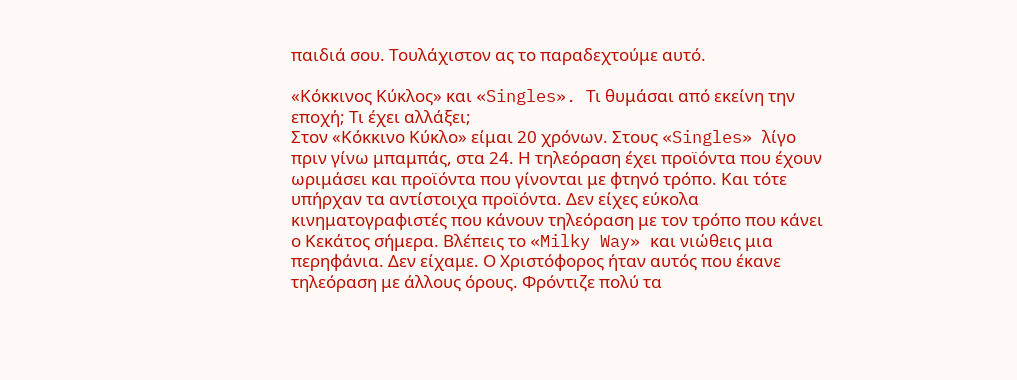παιδιά σου. Τουλάχιστον ας το παραδεχτούμε αυτό.

«Κόκκινος Κύκλος» και «Singles». Τι θυμάσαι από εκείνη την εποχή; Τι έχει αλλάξει;
Στον «Κόκκινο Κύκλο» είμαι 20 χρόνων. Στους «Singles» λίγο πριν γίνω μπαμπάς, στα 24. Η τηλεόραση έχει προϊόντα που έχουν ωριμάσει και προϊόντα που γίνονται με φτηνό τρόπο. Και τότε υπήρχαν τα αντίστοιχα προϊόντα. Δεν είχες εύκολα κινηματογραφιστές που κάνουν τηλεόραση με τον τρόπο που κάνει ο Κεκάτος σήμερα. Βλέπεις το «Milky Way» και νιώθεις μια περηφάνια. Δεν είχαμε. Ο Χριστόφορος ήταν αυτός που έκανε τηλεόραση με άλλους όρους. Φρόντιζε πολύ τα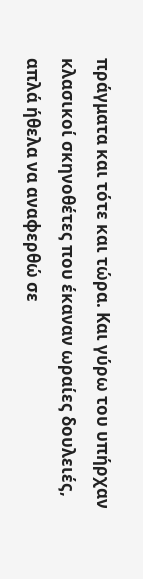πράγματα και τότε και τώρα. Και γύρω του υπήρχαν κλασικοί σκηνοθέτες που έκαναν ωραίες δουλειές, απλά ήθελα να αναφερθώ σε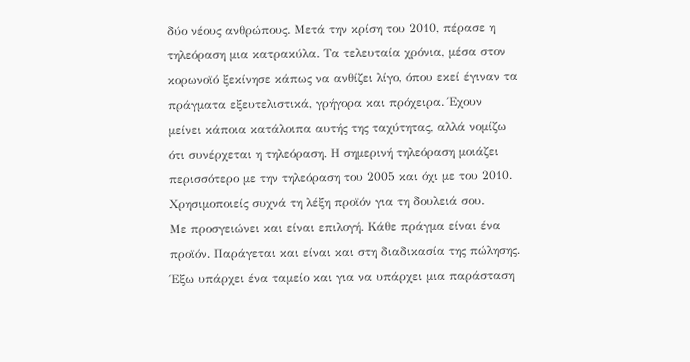δύο νέους ανθρώπους. Μετά την κρίση του 2010, πέρασε η τηλεόραση μια κατρακύλα. Τα τελευταία χρόνια, μέσα στον κορωνοϊό ξεκίνησε κάπως να ανθίζει λίγο, όπου εκεί έγιναν τα πράγματα εξευτελιστικά, γρήγορα και πρόχειρα. Έχουν μείνει κάποια κατάλοιπα αυτής της ταχύτητας, αλλά νομίζω ότι συνέρχεται η τηλεόραση. Η σημερινή τηλεόραση μοιάζει περισσότερο με την τηλεόραση του 2005 και όχι με του 2010.
Χρησιμοποιείς συχνά τη λέξη προϊόν για τη δουλειά σου.
Με προσγειώνει και είναι επιλογή. Κάθε πράγμα είναι ένα προϊόν. Παράγεται και είναι και στη διαδικασία της πώλησης. Έξω υπάρχει ένα ταμείο και για να υπάρχει μια παράσταση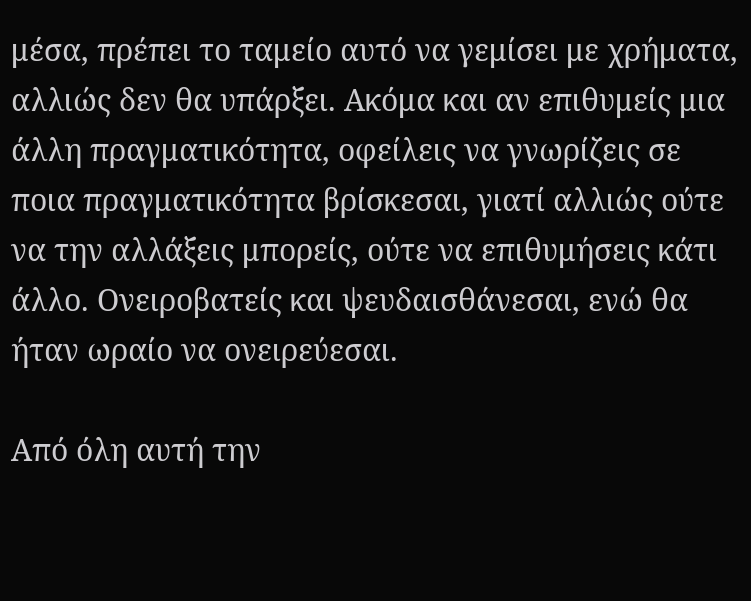μέσα, πρέπει το ταμείο αυτό να γεμίσει με χρήματα, αλλιώς δεν θα υπάρξει. Ακόμα και αν επιθυμείς μια άλλη πραγματικότητα, οφείλεις να γνωρίζεις σε ποια πραγματικότητα βρίσκεσαι, γιατί αλλιώς ούτε να την αλλάξεις μπορείς, ούτε να επιθυμήσεις κάτι άλλο. Ονειροβατείς και ψευδαισθάνεσαι, ενώ θα ήταν ωραίο να ονειρεύεσαι.

Από όλη αυτή την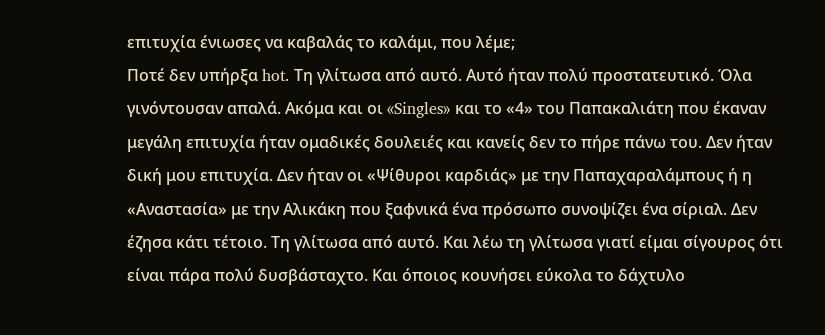επιτυχία ένιωσες να καβαλάς το καλάμι, που λέμε;
Ποτέ δεν υπήρξα hot. Τη γλίτωσα από αυτό. Αυτό ήταν πολύ προστατευτικό. Όλα γινόντουσαν απαλά. Ακόμα και οι «Singles» και το «4» του Παπακαλιάτη που έκαναν μεγάλη επιτυχία ήταν ομαδικές δουλειές και κανείς δεν το πήρε πάνω του. Δεν ήταν δική μου επιτυχία. Δεν ήταν οι «Ψίθυροι καρδιάς» με την Παπαχαραλάμπους ή η «Αναστασία» με την Αλικάκη που ξαφνικά ένα πρόσωπο συνοψίζει ένα σίριαλ. Δεν έζησα κάτι τέτοιο. Τη γλίτωσα από αυτό. Και λέω τη γλίτωσα γιατί είμαι σίγουρος ότι είναι πάρα πολύ δυσβάσταχτο. Και όποιος κουνήσει εύκολα το δάχτυλο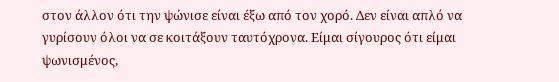στον άλλον ότι την ψώνισε είναι έξω από τον χορό. Δεν είναι απλό να γυρίσουν όλοι να σε κοιτάξουν ταυτόχρονα. Είμαι σίγουρος ότι είμαι ψωνισμένος,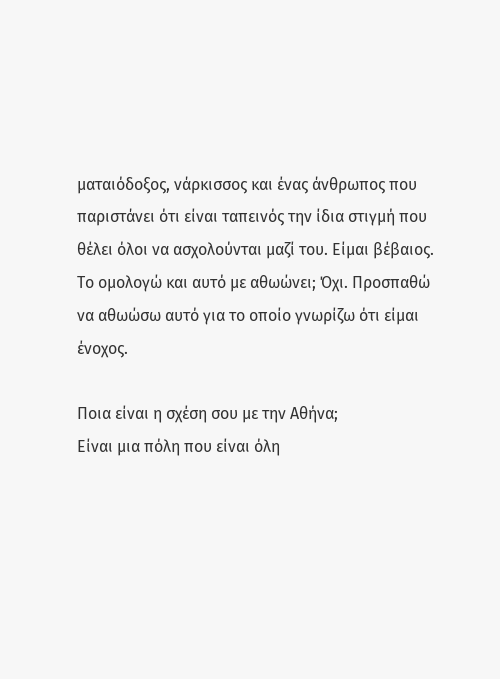ματαιόδοξος, νάρκισσος και ένας άνθρωπος που παριστάνει ότι είναι ταπεινός την ίδια στιγμή που θέλει όλοι να ασχολούνται μαζί του. Είμαι βέβαιος. Το ομολογώ και αυτό με αθωώνει; Όχι. Προσπαθώ να αθωώσω αυτό για το οποίο γνωρίζω ότι είμαι ένοχος.

Ποια είναι η σχέση σου με την Αθήνα;
Είναι μια πόλη που είναι όλη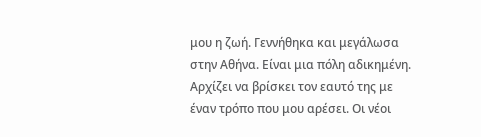μου η ζωή. Γεννήθηκα και μεγάλωσα στην Αθήνα. Είναι μια πόλη αδικημένη. Αρχίζει να βρίσκει τον εαυτό της με έναν τρόπο που μου αρέσει. Οι νέοι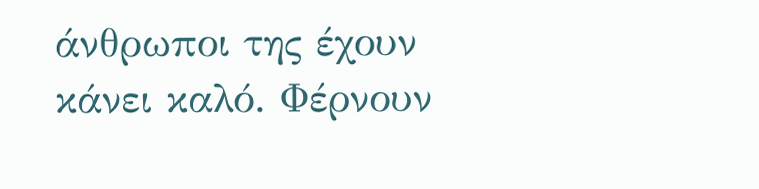άνθρωποι της έχουν κάνει καλό. Φέρνουν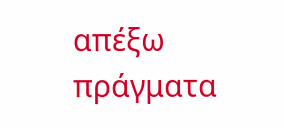απέξω πράγματα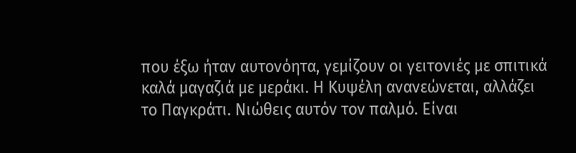που έξω ήταν αυτονόητα, γεμίζουν οι γειτονιές με σπιτικά καλά μαγαζιά με μεράκι. Η Κυψέλη ανανεώνεται, αλλάζει το Παγκράτι. Νιώθεις αυτόν τον παλμό. Είναι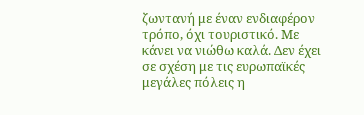ζωντανή με έναν ενδιαφέρον τρόπο, όχι τουριστικό. Με κάνει να νιώθω καλά. Δεν έχει σε σχέση με τις ευρωπαϊκές μεγάλες πόλεις η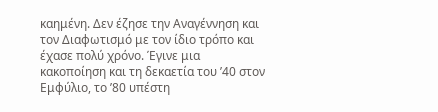καημένη. Δεν έζησε την Αναγέννηση και τον Διαφωτισμό με τον ίδιο τρόπο και έχασε πολύ χρόνο. Έγινε μια κακοποίηση και τη δεκαετία του ’40 στον Εμφύλιο, το ’80 υπέστη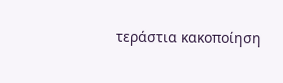τεράστια κακοποίηση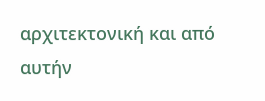αρχιτεκτονική και από αυτήν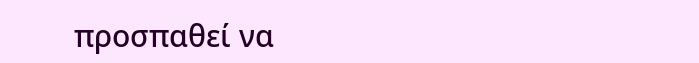προσπαθεί να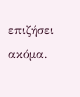επιζήσει ακόμα.